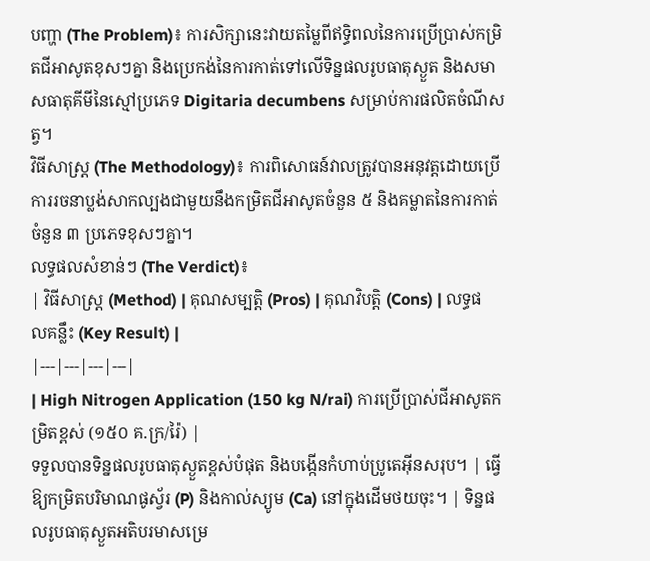បញ្ហា (The Problem)៖ ការសិក្សានេះវាយតម្លៃពីឥទ្ធិពលនៃការប្រើប្រាស់កម្រិតជីអាសូតខុសៗគ្នា និងប្រេកង់នៃការកាត់ទៅលើទិន្នផលរូបធាតុស្ងួត និងសមាសធាតុគីមីនៃស្មៅប្រភេទ Digitaria decumbens សម្រាប់ការផលិតចំណីសត្វ។
វិធីសាស្ត្រ (The Methodology)៖ ការពិសោធន៍វាលត្រូវបានអនុវត្តដោយប្រើការរចនាប្លង់សាកល្បងជាមួយនឹងកម្រិតជីអាសូតចំនួន ៥ និងគម្លាតនៃការកាត់ចំនួន ៣ ប្រភេទខុសៗគ្នា។
លទ្ធផលសំខាន់ៗ (The Verdict)៖
| វិធីសាស្ត្រ (Method) | គុណសម្បត្តិ (Pros) | គុណវិបត្តិ (Cons) | លទ្ធផលគន្លឹះ (Key Result) |
|---|---|---|---|
| High Nitrogen Application (150 kg N/rai) ការប្រើប្រាស់ជីអាសូតកម្រិតខ្ពស់ (១៥០ គ.ក្រ/រ៉ៃ) |
ទទួលបានទិន្នផលរូបធាតុស្ងួតខ្ពស់បំផុត និងបង្កើនកំហាប់ប្រូតេអ៊ីនសរុប។ | ធ្វើឱ្យកម្រិតបរិមាណផូស្វ័រ (P) និងកាល់ស្យូម (Ca) នៅក្នុងដើមថយចុះ។ | ទិន្នផលរូបធាតុស្ងួតអតិបរមាសម្រេ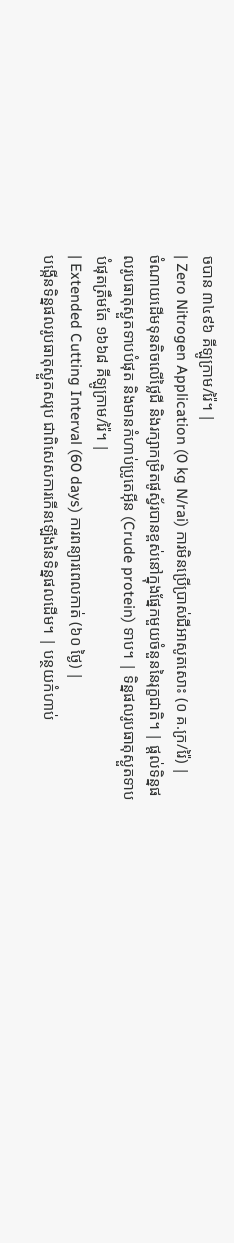ចបាន ៣៤៩៦ គីឡូក្រាម/រ៉ៃ។ |
| Zero Nitrogen Application (0 kg N/rai) ការមិនប្រើប្រាស់ជីអាសូតសោះ (០ គ.ក្រ/រ៉ៃ) |
ចំណាយដើមទុនតិចលើថ្លៃជី និងរក្សាកម្រិតផូស្វ័របានខ្ពស់នៅក្នុងផ្នែកមួយចំនួននៃរុក្ខជាតិ។ | ផ្តល់ទិន្នផលរូបធាតុស្ងួតទាបបំផុត និងមានកំហាប់ប្រូតេអ៊ីន (Crude protein) ទាប។ | ទិន្នផលរូបធាតុស្ងួតទាបបំផុតត្រឹមតែ ១៦៦៨ គីឡូក្រាម/រ៉ៃ។ |
| Extended Cutting Interval (60 days) ការពន្យារពេលកាត់ (៦០ ថ្ងៃ) |
បង្កើនទិន្នផលរូបធាតុស្ងួតសរុប ជាពិសេសការកើនឡើងនៃទិន្នផលដើម។ | បន្ថយកំហាប់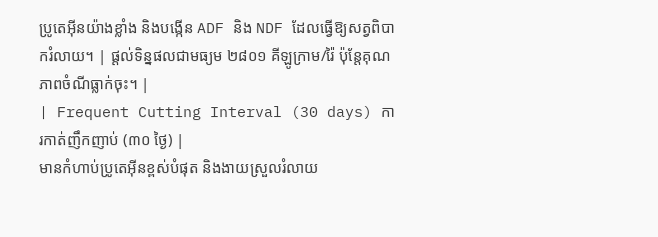ប្រូតេអ៊ីនយ៉ាងខ្លាំង និងបង្កើន ADF និង NDF ដែលធ្វើឱ្យសត្វពិបាករំលាយ។ | ផ្តល់ទិន្នផលជាមធ្យម ២៨០១ គីឡូក្រាម/រ៉ៃ ប៉ុន្តែគុណភាពចំណីធ្លាក់ចុះ។ |
| Frequent Cutting Interval (30 days) ការកាត់ញឹកញាប់ (៣០ ថ្ងៃ) |
មានកំហាប់ប្រូតេអ៊ីនខ្ពស់បំផុត និងងាយស្រួលរំលាយ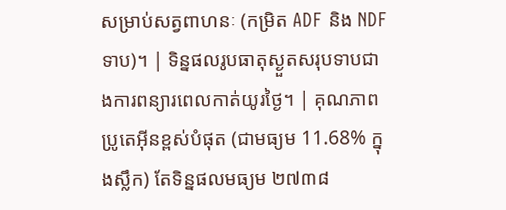សម្រាប់សត្វពាហនៈ (កម្រិត ADF និង NDF ទាប)។ | ទិន្នផលរូបធាតុស្ងួតសរុបទាបជាងការពន្យារពេលកាត់យូរថ្ងៃ។ | គុណភាពប្រូតេអ៊ីនខ្ពស់បំផុត (ជាមធ្យម 11.68% ក្នុងស្លឹក) តែទិន្នផលមធ្យម ២៧៣៨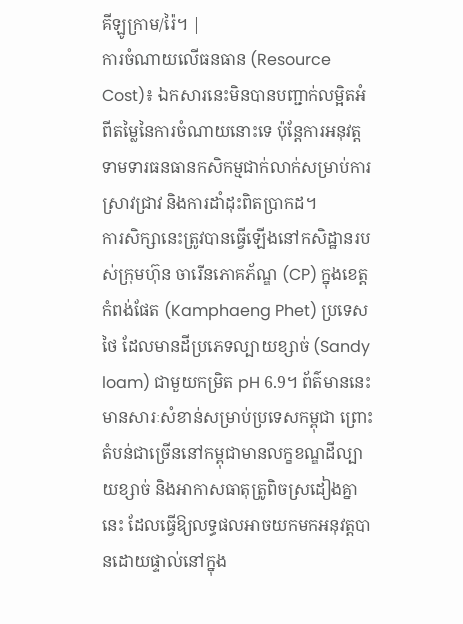គីឡូក្រាម/រ៉ៃ។ |
ការចំណាយលើធនធាន (Resource Cost)៖ ឯកសារនេះមិនបានបញ្ជាក់លម្អិតអំពីតម្លៃនៃការចំណាយនោះទេ ប៉ុន្តែការអនុវត្តទាមទារធនធានកសិកម្មជាក់លាក់សម្រាប់ការស្រាវជ្រាវ និងការដាំដុះពិតប្រាកដ។
ការសិក្សានេះត្រូវបានធ្វើឡើងនៅកសិដ្ឋានរបស់ក្រុមហ៊ុន ចារើនភោគភ័ណ្ឌ (CP) ក្នុងខេត្តកំពង់ផែត (Kamphaeng Phet) ប្រទេសថៃ ដែលមានដីប្រភេទល្បាយខ្សាច់ (Sandy loam) ជាមួយកម្រិត pH 6.9។ ព័ត៌មាននេះមានសារៈសំខាន់សម្រាប់ប្រទេសកម្ពុជា ព្រោះតំបន់ជាច្រើននៅកម្ពុជាមានលក្ខខណ្ឌដីល្បាយខ្សាច់ និងអាកាសធាតុត្រូពិចស្រដៀងគ្នានេះ ដែលធ្វើឱ្យលទ្ធផលអាចយកមកអនុវត្តបានដោយផ្ទាល់នៅក្នុង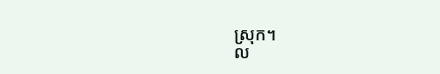ស្រុក។
ល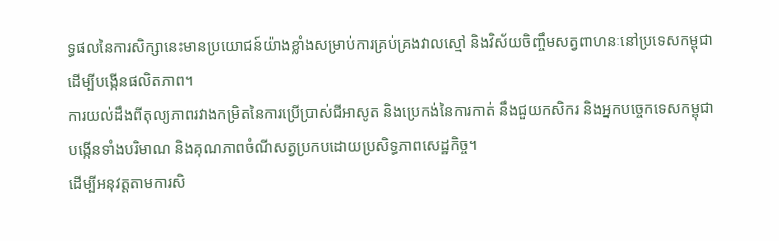ទ្ធផលនៃការសិក្សានេះមានប្រយោជន៍យ៉ាងខ្លាំងសម្រាប់ការគ្រប់គ្រងវាលស្មៅ និងវិស័យចិញ្ចឹមសត្វពាហនៈនៅប្រទេសកម្ពុជា ដើម្បីបង្កើនផលិតភាព។
ការយល់ដឹងពីតុល្យភាពរវាងកម្រិតនៃការប្រើប្រាស់ជីអាសូត និងប្រេកង់នៃការកាត់ នឹងជួយកសិករ និងអ្នកបច្ចេកទេសកម្ពុជាបង្កើនទាំងបរិមាណ និងគុណភាពចំណីសត្វប្រកបដោយប្រសិទ្ធភាពសេដ្ឋកិច្ច។
ដើម្បីអនុវត្តតាមការសិ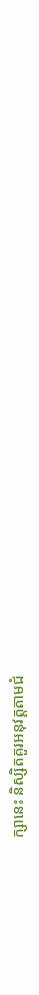ក្សានេះ និស្សិតគួរអនុវត្តតាមជំ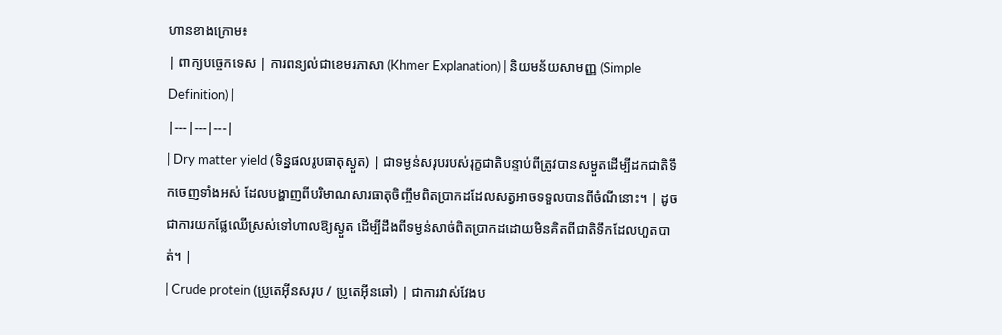ហានខាងក្រោម៖
| ពាក្យបច្ចេកទេស | ការពន្យល់ជាខេមរភាសា (Khmer Explanation) | និយមន័យសាមញ្ញ (Simple Definition) |
|---|---|---|
| Dry matter yield (ទិន្នផលរូបធាតុស្ងួត) | ជាទម្ងន់សរុបរបស់រុក្ខជាតិបន្ទាប់ពីត្រូវបានសម្ងួតដើម្បីដកជាតិទឹកចេញទាំងអស់ ដែលបង្ហាញពីបរិមាណសារធាតុចិញ្ចឹមពិតប្រាកដដែលសត្វអាចទទួលបានពីចំណីនោះ។ | ដូចជាការយកផ្លែឈើស្រស់ទៅហាលឱ្យស្ងួត ដើម្បីដឹងពីទម្ងន់សាច់ពិតប្រាកដដោយមិនគិតពីជាតិទឹកដែលហួតបាត់។ |
| Crude protein (ប្រូតេអ៊ីនសរុប / ប្រូតេអ៊ីនឆៅ) | ជាការវាស់វែងប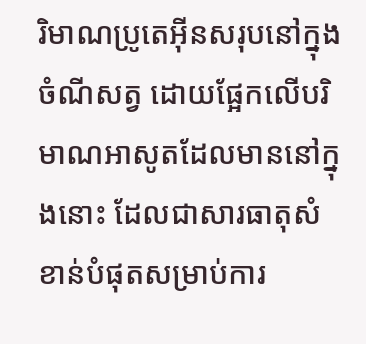រិមាណប្រូតេអ៊ីនសរុបនៅក្នុងចំណីសត្វ ដោយផ្អែកលើបរិមាណអាសូតដែលមាននៅក្នុងនោះ ដែលជាសារធាតុសំខាន់បំផុតសម្រាប់ការ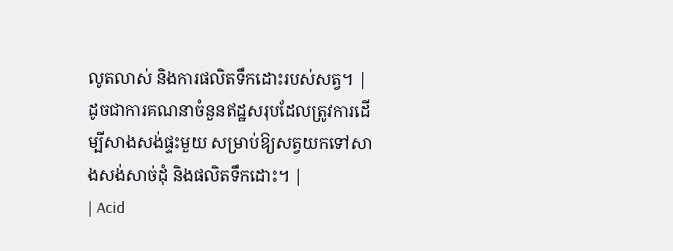លូតលាស់ និងការផលិតទឹកដោះរបស់សត្វ។ | ដូចជាការគណនាចំនួនឥដ្ឋសរុបដែលត្រូវការដើម្បីសាងសង់ផ្ទះមួយ សម្រាប់ឱ្យសត្វយកទៅសាងសង់សាច់ដុំ និងផលិតទឹកដោះ។ |
| Acid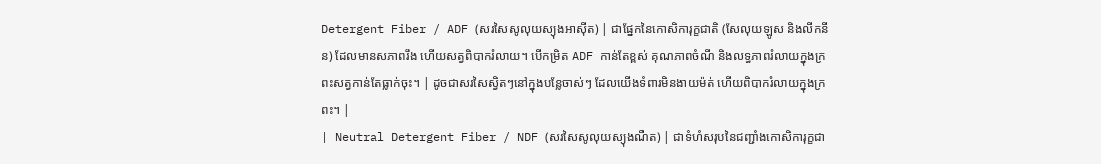Detergent Fiber / ADF (សរសៃសូលុយស្យុងអាស៊ីត) | ជាផ្នែកនៃកោសិការុក្ខជាតិ (សែលុយឡូស និងលីកនីន) ដែលមានសភាពរឹង ហើយសត្វពិបាករំលាយ។ បើកម្រិត ADF កាន់តែខ្ពស់ គុណភាពចំណី និងលទ្ធភាពរំលាយក្នុងក្រពះសត្វកាន់តែធ្លាក់ចុះ។ | ដូចជាសរសៃស្វិតៗនៅក្នុងបន្លែចាស់ៗ ដែលយើងទំពារមិនងាយម៉ត់ ហើយពិបាករំលាយក្នុងក្រពះ។ |
| Neutral Detergent Fiber / NDF (សរសៃសូលុយស្យុងណឺត) | ជាទំហំសរុបនៃជញ្ជាំងកោសិការុក្ខជា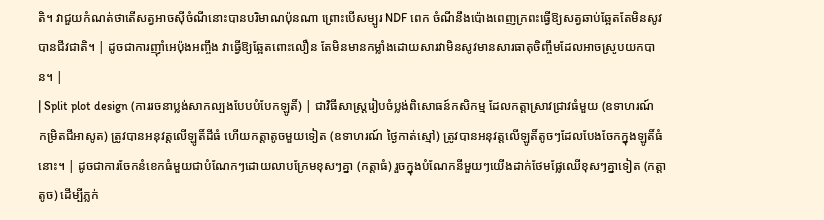តិ។ វាជួយកំណត់ថាតើសត្វអាចស៊ីចំណីនោះបានបរិមាណប៉ុនណា ព្រោះបើសម្បូរ NDF ពេក ចំណីនឹងប៉ោងពេញក្រពះធ្វើឱ្យសត្វឆាប់ឆ្អែតតែមិនសូវបានជីវជាតិ។ | ដូចជាការញ៉ាំអេប៉ុងអញ្ចឹង វាធ្វើឱ្យឆ្អែតពោះលឿន តែមិនមានកម្លាំងដោយសារវាមិនសូវមានសារធាតុចិញ្ចឹមដែលអាចស្រូបយកបាន។ |
| Split plot design (ការរចនាប្លង់សាកល្បងបែបបំបែកឡូតិ៍) | ជាវិធីសាស្ត្ររៀបចំប្លង់ពិសោធន៍កសិកម្ម ដែលកត្តាស្រាវជ្រាវធំមួយ (ឧទាហរណ៍ កម្រិតជីអាសូត) ត្រូវបានអនុវត្តលើឡូតិ៍ដីធំ ហើយកត្តាតូចមួយទៀត (ឧទាហរណ៍ ថ្ងៃកាត់ស្មៅ) ត្រូវបានអនុវត្តលើឡូតិ៍តូចៗដែលបែងចែកក្នុងឡូតិ៍ធំនោះ។ | ដូចជាការចែកនំខេកធំមួយជាបំណែកៗដោយលាបក្រែមខុសៗគ្នា (កត្តាធំ) រួចក្នុងបំណែកនីមួយៗយើងដាក់ថែមផ្លែឈើខុសៗគ្នាទៀត (កត្តាតូច) ដើម្បីភ្លក់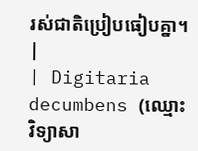រស់ជាតិប្រៀបធៀបគ្នា។ |
| Digitaria decumbens (ឈ្មោះវិទ្យាសា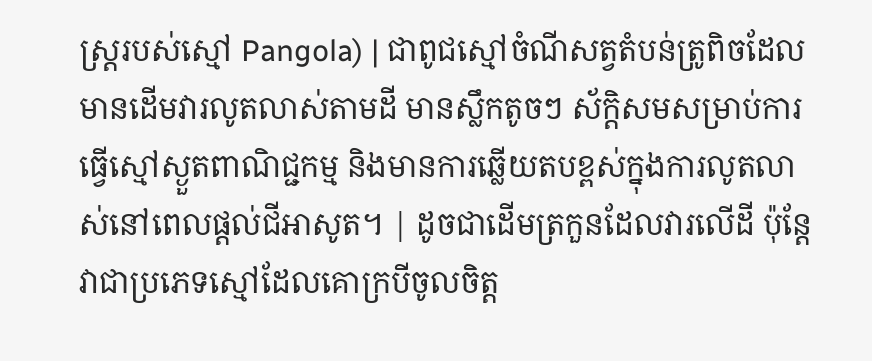ស្ត្ររបស់ស្មៅ Pangola) | ជាពូជស្មៅចំណីសត្វតំបន់ត្រូពិចដែលមានដើមវារលូតលាស់តាមដី មានស្លឹកតូចៗ ស័ក្តិសមសម្រាប់ការធ្វើស្មៅស្ងួតពាណិជ្ជកម្ម និងមានការឆ្លើយតបខ្ពស់ក្នុងការលូតលាស់នៅពេលផ្តល់ជីអាសូត។ | ដូចជាដើមត្រកួនដែលវារលើដី ប៉ុន្តែវាជាប្រភេទស្មៅដែលគោក្របីចូលចិត្ត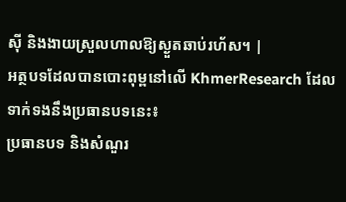ស៊ី និងងាយស្រួលហាលឱ្យស្ងួតឆាប់រហ័ស។ |
អត្ថបទដែលបានបោះពុម្ពនៅលើ KhmerResearch ដែលទាក់ទងនឹងប្រធានបទនេះ៖
ប្រធានបទ និងសំណួរ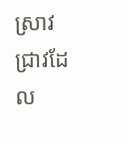ស្រាវជ្រាវដែល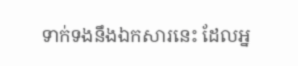ទាក់ទងនឹងឯកសារនេះ ដែលអ្ន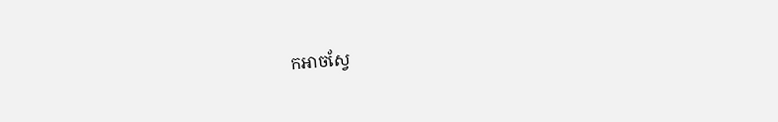កអាចស្វែ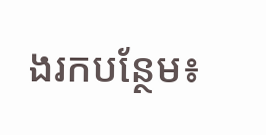ងរកបន្ថែម៖